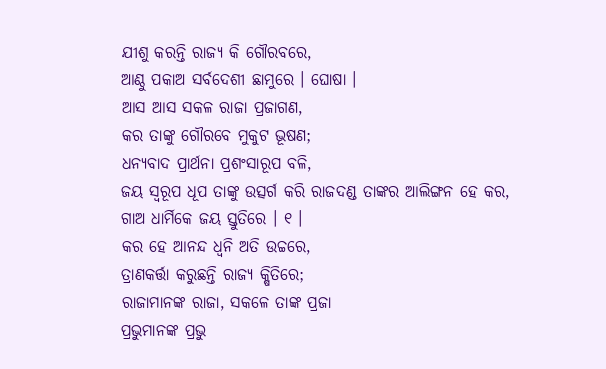ଯୀଶୁ କରନ୍ତି ରାଜ୍ୟ କି ଗୌରବରେ,
ଆଣ୍ଠୁ ପକାଅ ସର୍ବଦେଶୀ ଛାମୁରେ । ଘୋଷା ।
ଆସ ଆସ ସକଳ ରାଜା ପ୍ରଜାଗଣ,
କର ତାଙ୍କୁ ଗୌରବେ ମୁକୁଟ ଭୂଷଣ;
ଧନ୍ୟବାଦ ପ୍ରାର୍ଥନା ପ୍ରଶଂସାରୂପ ବଳି,
ଜୟ ସ୍ୱରୂପ ଧୂପ ତାଙ୍କୁ ଉତ୍ସର୍ଗ କରି ରାଜଦଣ୍ଡ ତାଙ୍କର ଆଲିଙ୍ଗନ ହେ କର,
ଗାଅ ଧାର୍ମିକେ ଜୟ ସ୍ତୁତିରେ । ୧ ।
କର ହେ ଆନନ୍ଦ ଧ୍ୱନି ଅତି ଉଚ୍ଚରେ,
ତ୍ରାଣକର୍ତ୍ତା କରୁଛନ୍ତି ରାଜ୍ୟ କ୍ଷିତିରେ;
ରାଜାମାନଙ୍କ ରାଜା, ସକଳେ ତାଙ୍କ ପ୍ରଜା
ପ୍ରଭୁମାନଙ୍କ ପ୍ରଭୁ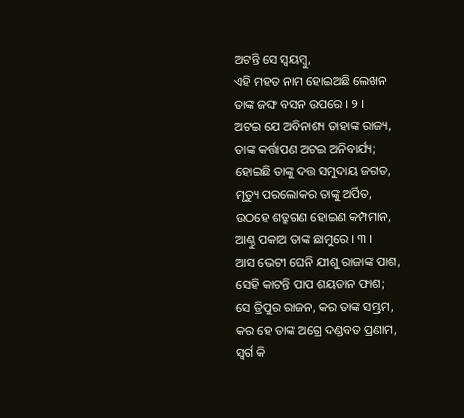ଅଟନ୍ତି ସେ ସ୍ୱୟମ୍ବୁ,
ଏହି ମହତ ନାମ ହୋଇଅଛି ଲେଖନ
ତାଙ୍କ ଜଙ୍ଘ ବସନ ଉପରେ । ୨ ।
ଅଟଇ ଯେ ଅବିନାଶ୍ୟ ତାହାଙ୍କ ରାଜ୍ୟ,
ତାଙ୍କ କର୍ତ୍ତାପଣ ଅଟଇ ଅନିବାର୍ଯ୍ୟ;
ହୋଇଛି ତାଙ୍କୁ ଦତ୍ତ ସମୁଦାୟ ଜଗତ,
ମୃତ୍ୟୁ ପରଲୋକର ତାଙ୍କୁ ଅର୍ପିତ,
ଉଠହେ ଶତ୍ରୁଗଣ ହୋଇଣ କମ୍ପମାନ,
ଆଣ୍ଠୁ ପକାଅ ତାଙ୍କ ଛାମୁରେ । ୩ ।
ଆସ ଭେଟୀ ଘେନି ଯୀଶୁ ରାଜାଙ୍କ ପାଶ,
ସେହି କାଟନ୍ତି ପାପ ଶୟତାନ ଫାଶ;
ସେ ତ୍ରିପୁର ରାଜନ, କର ତାଙ୍କ ସମ୍ଭ୍ରମ,
କର ହେ ତାଙ୍କ ଅଗ୍ରେ ଦଣ୍ଡବତ ପ୍ରଣାମ,
ସ୍ୱର୍ଗ କି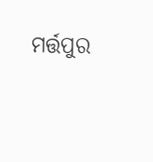ମର୍ତ୍ତପୁର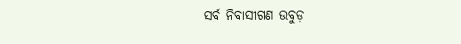ସର୍ବ ନିବାସୀଗଣ ଉବୁଡ଼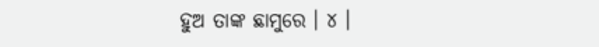ହୁଅ ତାଙ୍କ ଛାମୁରେ । ୪ ।